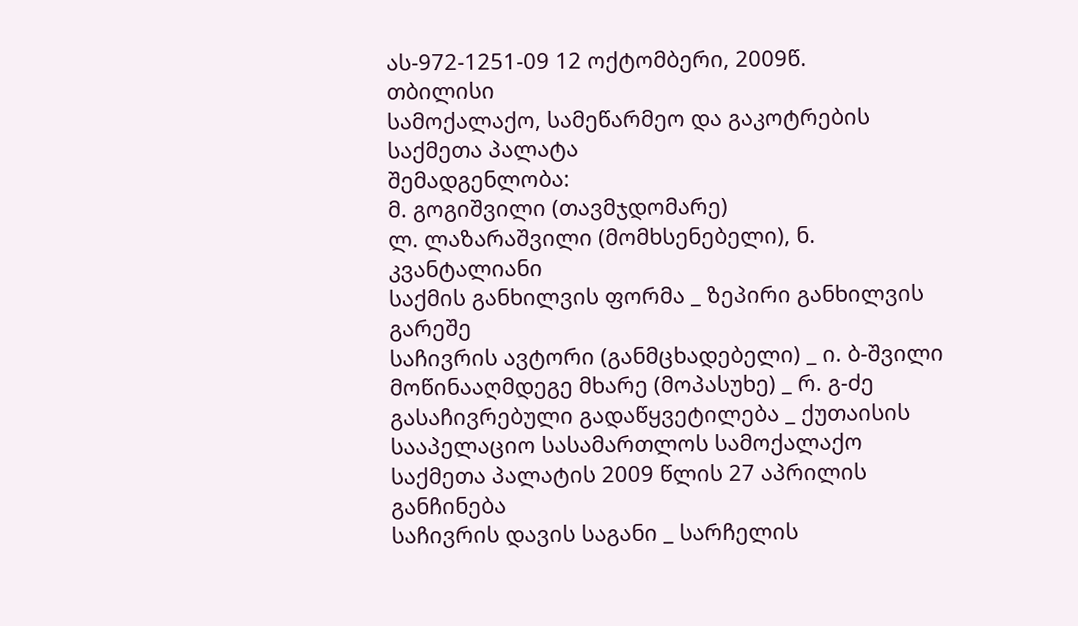ას-972-1251-09 12 ოქტომბერი, 2009წ.
თბილისი
სამოქალაქო, სამეწარმეო და გაკოტრების
საქმეთა პალატა
შემადგენლობა:
მ. გოგიშვილი (თავმჯდომარე)
ლ. ლაზარაშვილი (მომხსენებელი), ნ. კვანტალიანი
საქმის განხილვის ფორმა _ ზეპირი განხილვის გარეშე
საჩივრის ავტორი (განმცხადებელი) _ ი. ბ-შვილი
მოწინააღმდეგე მხარე (მოპასუხე) _ რ. გ-ძე
გასაჩივრებული გადაწყვეტილება _ ქუთაისის სააპელაციო სასამართლოს სამოქალაქო საქმეთა პალატის 2009 წლის 27 აპრილის განჩინება
საჩივრის დავის საგანი _ სარჩელის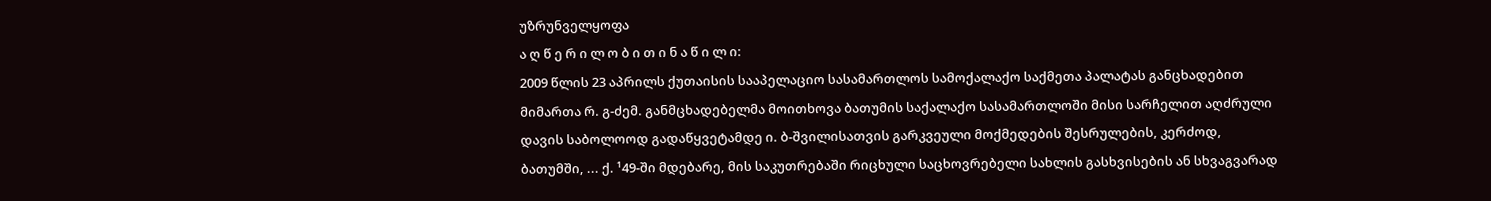უზრუნველყოფა
ა ღ წ ე რ ი ლ ო ბ ი თ ი ნ ა წ ი ლ ი:
2009 წლის 23 აპრილს ქუთაისის სააპელაციო სასამართლოს სამოქალაქო საქმეთა პალატას განცხადებით მიმართა რ. გ-ძემ. განმცხადებელმა მოითხოვა ბათუმის საქალაქო სასამართლოში მისი სარჩელით აღძრული დავის საბოლოოდ გადაწყვეტამდე ი. ბ-შვილისათვის გარკვეული მოქმედების შესრულების, კერძოდ, ბათუმში, ... ქ. ¹49-ში მდებარე, მის საკუთრებაში რიცხული საცხოვრებელი სახლის გასხვისების ან სხვაგვარად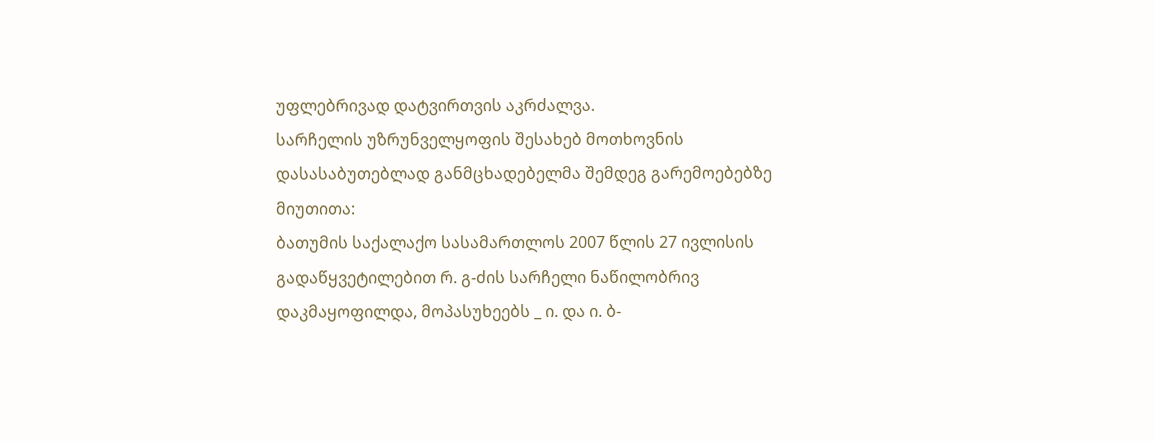უფლებრივად დატვირთვის აკრძალვა.
სარჩელის უზრუნველყოფის შესახებ მოთხოვნის დასასაბუთებლად განმცხადებელმა შემდეგ გარემოებებზე მიუთითა:
ბათუმის საქალაქო სასამართლოს 2007 წლის 27 ივლისის გადაწყვეტილებით რ. გ-ძის სარჩელი ნაწილობრივ დაკმაყოფილდა, მოპასუხეებს _ ი. და ი. ბ-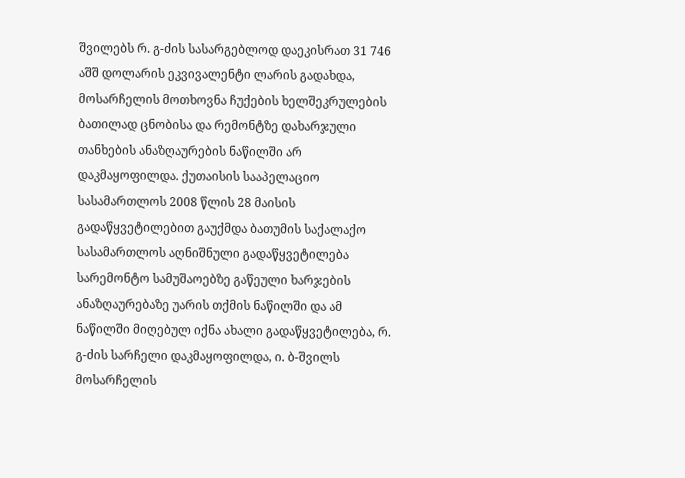შვილებს რ. გ-ძის სასარგებლოდ დაეკისრათ 31 746 აშშ დოლარის ეკვივალენტი ლარის გადახდა, მოსარჩელის მოთხოვნა ჩუქების ხელშეკრულების ბათილად ცნობისა და რემონტზე დახარჯული თანხების ანაზღაურების ნაწილში არ დაკმაყოფილდა. ქუთაისის სააპელაციო სასამართლოს 2008 წლის 28 მაისის გადაწყვეტილებით გაუქმდა ბათუმის საქალაქო სასამართლოს აღნიშნული გადაწყვეტილება სარემონტო სამუშაოებზე გაწეული ხარჯების ანაზღაურებაზე უარის თქმის ნაწილში და ამ ნაწილში მიღებულ იქნა ახალი გადაწყვეტილება, რ. გ-ძის სარჩელი დაკმაყოფილდა, ი. ბ-შვილს მოსარჩელის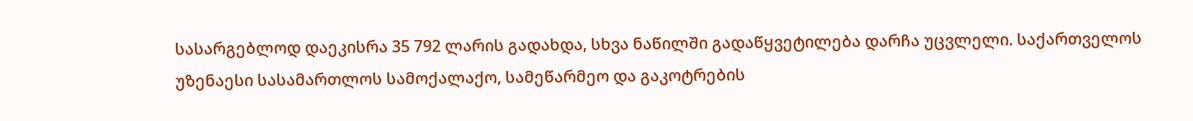სასარგებლოდ დაეკისრა 35 792 ლარის გადახდა, სხვა ნაწილში გადაწყვეტილება დარჩა უცვლელი. საქართველოს უზენაესი სასამართლოს სამოქალაქო, სამეწარმეო და გაკოტრების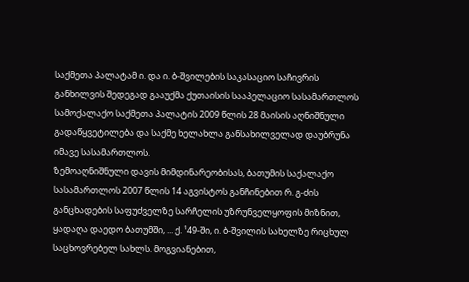საქმეთა პალატამ ი. და ი. ბ-შვილების საკასაციო საჩივრის განხილვის შედეგად გააუქმა ქუთაისის სააპელაციო სასამართლოს სამოქალაქო საქმეთა პალატის 2009 წლის 28 მაისის აღნიშნული გადაწყვეტილება და საქმე ხელახლა განსახილველად დაუბრუნა იმავე სასამართლოს.
ზემოაღნიშნული დავის მიმდინარეობისას, ბათუმის საქალაქო სასამართლოს 2007 წლის 14 აგვისტოს განჩინებით რ. გ-ძის განცხადების საფუძველზე სარჩელის უზრუნველყოფის მიზნით, ყადაღა დაედო ბათუმში, ... ქ. ¹49-ში, ი. ბ-შვილის სახელზე რიცხულ საცხოვრებელ სახლს. მოგვიანებით,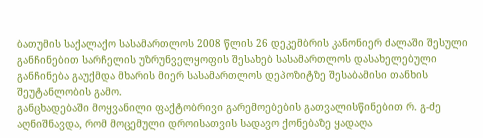ბათუმის საქალაქო სასამართლოს 2008 წლის 26 დეკემბრის კანონიერ ძალაში შესული განჩინებით სარჩელის უზრუნველყოფის შესახებ სასამართლოს დასახელებული განჩინება გაუქმდა მხარის მიერ სასამართლოს დეპოზიტზე შესაბამისი თანხის შეუტანლობის გამო.
განცხადებაში მოყვანილი ფაქტობრივი გარემოებების გათვალისწინებით რ. გ-ძე აღნიშნავდა, რომ მოცემული დროისათვის სადავო ქონებაზე ყადაღა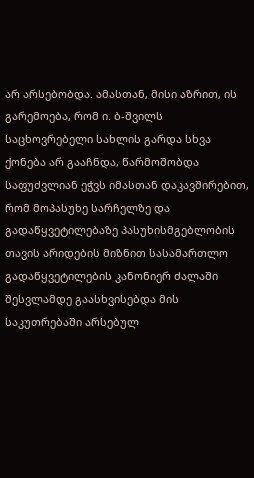არ არსებობდა. ამასთან, მისი აზრით, ის გარემოება, რომ ი. ბ-შვილს საცხოვრებელი სახლის გარდა სხვა ქონება არ გააჩნდა, წარმოშობდა საფუძვლიან ეჭვს იმასთან დაკავშირებით, რომ მოპასუხე სარჩელზე და გადაწყვეტილებაზე პასუხისმგებლობის თავის არიდების მიზნით სასამართლო გადაწყვეტილების კანონიერ ძალაში შესვლამდე გაასხვისებდა მის საკუთრებაში არსებულ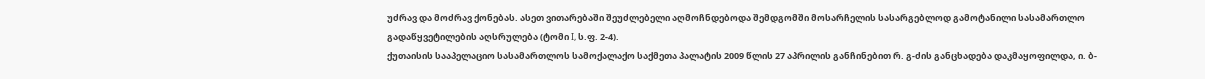უძრავ და მოძრავ ქონებას. ასეთ ვითარებაში შეუძლებელი აღმოჩნდებოდა შემდგომში მოსარჩელის სასარგებლოდ გამოტანილი სასამართლო გადაწყვეტილების აღსრულება (ტომი I, ს.ფ. 2-4).
ქუთაისის სააპელაციო სასამართლოს სამოქალაქო საქმეთა პალატის 2009 წლის 27 აპრილის განჩინებით რ. გ-ძის განცხადება დაკმაყოფილდა, ი. ბ-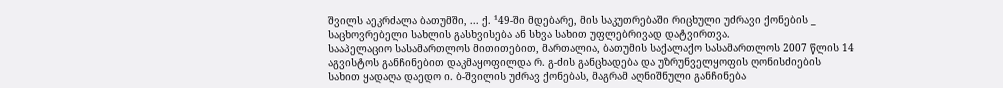შვილს აეკრძალა ბათუმში, ... ქ. ¹49-ში მდებარე, მის საკუთრებაში რიცხული უძრავი ქონების _ საცხოვრებელი სახლის გასხვისება ან სხვა სახით უფლებრივად დატვირთვა.
სააპელაციო სასამართლოს მითითებით, მართალია, ბათუმის საქალაქო სასამართლოს 2007 წლის 14 აგვისტოს განჩინებით დაკმაყოფილდა რ. გ-ძის განცხადება და უზრუნველყოფის ღონისძიების სახით ყადაღა დაედო ი. ბ-შვილის უძრავ ქონებას, მაგრამ აღნიშნული განჩინება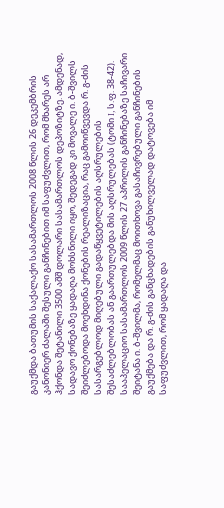გაუქმდა ბათუმის საქალაქო სასამართლოს 2008 წლის 26 დეკემბრის კანონიერ ძალაში შესული განჩინებით იმ საფუძვლით, რომ მხარეს არ ჰქონდა შეტანილი 3500 აშშ დოლარი სასამართლოს დეპოზიტზე. ამდენად, სადავო ქონებაზე ყადაღა მოხსნილი იყო, შედეგად კი მოვალე ი. ბ-შვილს შეიძლებოდა მოეხდინა ქონების რეალიზაცია, რაც გამოიწვევდა რ. გ-ძის სასარგებლოდ მიღებული გადაწყვეტილების აღსრულების შესაძლებლობას ან გაართულებდა მის აღსრულებას (ტომი I, ს.ფ. 38-42).
სააპელაციო სასამართლოს 2009 წლის 27 აპრილის განჩინებაზე საჩივარი შეიტანა ი. ბ-შვილმა, რომელმაც მოითხოვა გასაჩივრებული განჩინების გაუქმება და რ. გ-ძის განცხადების განუხილველად დატოვება იმ საფუძვლით, რომ ყადაღა და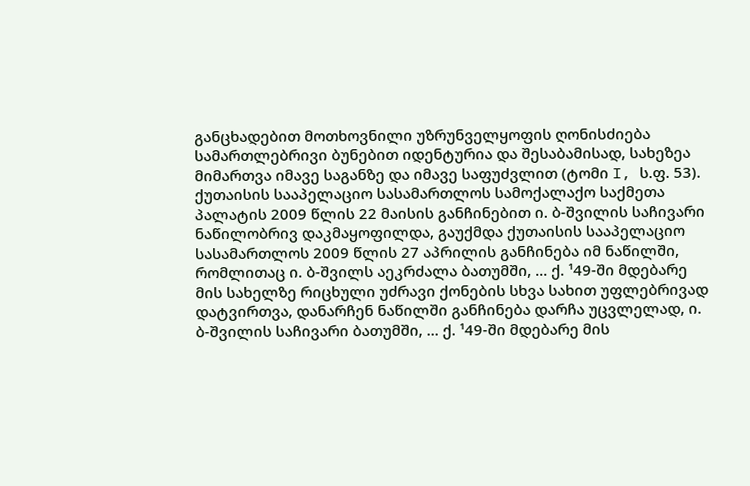განცხადებით მოთხოვნილი უზრუნველყოფის ღონისძიება სამართლებრივი ბუნებით იდენტურია და შესაბამისად, სახეზეა მიმართვა იმავე საგანზე და იმავე საფუძვლით (ტომი I, ს.ფ. 53).
ქუთაისის სააპელაციო სასამართლოს სამოქალაქო საქმეთა პალატის 2009 წლის 22 მაისის განჩინებით ი. ბ-შვილის საჩივარი ნაწილობრივ დაკმაყოფილდა, გაუქმდა ქუთაისის სააპელაციო სასამართლოს 2009 წლის 27 აპრილის განჩინება იმ ნაწილში, რომლითაც ი. ბ-შვილს აეკრძალა ბათუმში, ... ქ. ¹49-ში მდებარე მის სახელზე რიცხული უძრავი ქონების სხვა სახით უფლებრივად დატვირთვა, დანარჩენ ნაწილში განჩინება დარჩა უცვლელად, ი. ბ-შვილის საჩივარი ბათუმში, ... ქ. ¹49-ში მდებარე მის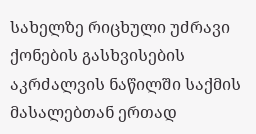სახელზე რიცხული უძრავი ქონების გასხვისების აკრძალვის ნაწილში საქმის მასალებთან ერთად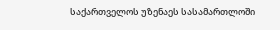საქართველოს უზენაეს სასამართლოში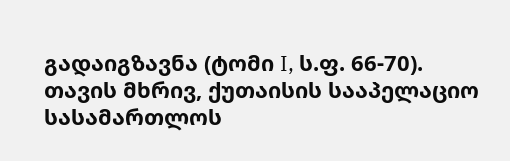გადაიგზავნა (ტომი I, ს.ფ. 66-70).
თავის მხრივ, ქუთაისის სააპელაციო სასამართლოს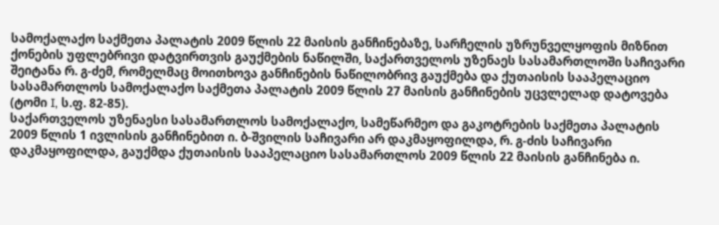სამოქალაქო საქმეთა პალატის 2009 წლის 22 მაისის განჩინებაზე, სარჩელის უზრუნველყოფის მიზნით ქონების უფლებრივი დატვირთვის გაუქმების ნაწილში, საქართველოს უზენაეს სასამართლოში საჩივარი შეიტანა რ. გ-ძემ, რომელმაც მოითხოვა განჩინების ნაწილობრივ გაუქმება და ქუთაისის სააპელაციო სასამართლოს სამოქალაქო საქმეთა პალატის 2009 წლის 27 მაისის განჩინების უცვლელად დატოვება (ტომი I, ს.ფ. 82-85).
საქართველოს უზენაესი სასამართლოს სამოქალაქო, სამეწარმეო და გაკოტრების საქმეთა პალატის 2009 წლის 1 ივლისის განჩინებით ი. ბ-შვილის საჩივარი არ დაკმაყოფილდა, რ. გ-ძის საჩივარი დაკმაყოფილდა, გაუქმდა ქუთაისის სააპელაციო სასამართლოს 2009 წლის 22 მაისის განჩინება ი.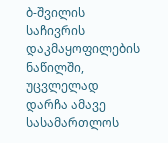ბ-შვილის საჩივრის დაკმაყოფილების ნაწილში, უცვლელად დარჩა ამავე სასამართლოს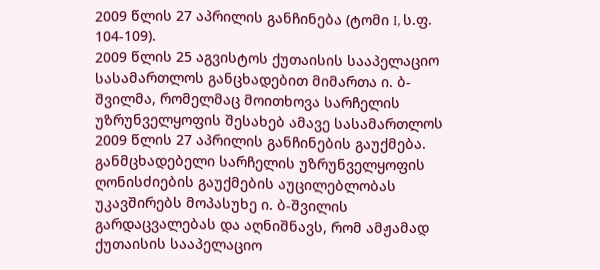2009 წლის 27 აპრილის განჩინება (ტომი I, ს.ფ. 104-109).
2009 წლის 25 აგვისტოს ქუთაისის სააპელაციო სასამართლოს განცხადებით მიმართა ი. ბ-შვილმა, რომელმაც მოითხოვა სარჩელის უზრუნველყოფის შესახებ ამავე სასამართლოს 2009 წლის 27 აპრილის განჩინების გაუქმება.
განმცხადებელი სარჩელის უზრუნველყოფის ღონისძიების გაუქმების აუცილებლობას უკავშირებს მოპასუხე ი. ბ-შვილის გარდაცვალებას და აღნიშნავს, რომ ამჟამად ქუთაისის სააპელაციო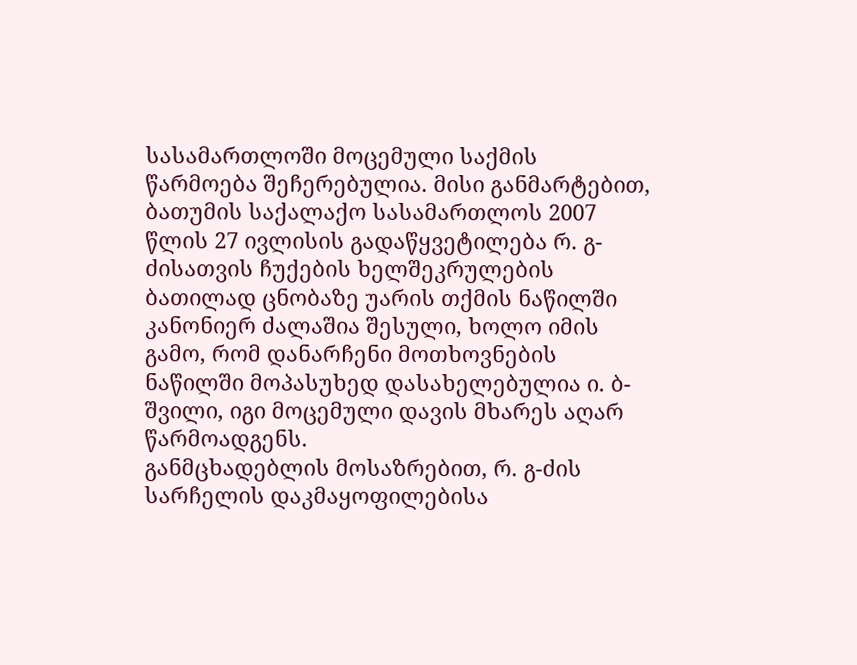სასამართლოში მოცემული საქმის წარმოება შეჩერებულია. მისი განმარტებით, ბათუმის საქალაქო სასამართლოს 2007 წლის 27 ივლისის გადაწყვეტილება რ. გ-ძისათვის ჩუქების ხელშეკრულების ბათილად ცნობაზე უარის თქმის ნაწილში კანონიერ ძალაშია შესული, ხოლო იმის გამო, რომ დანარჩენი მოთხოვნების ნაწილში მოპასუხედ დასახელებულია ი. ბ-შვილი, იგი მოცემული დავის მხარეს აღარ წარმოადგენს.
განმცხადებლის მოსაზრებით, რ. გ-ძის სარჩელის დაკმაყოფილებისა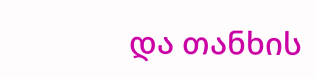და თანხის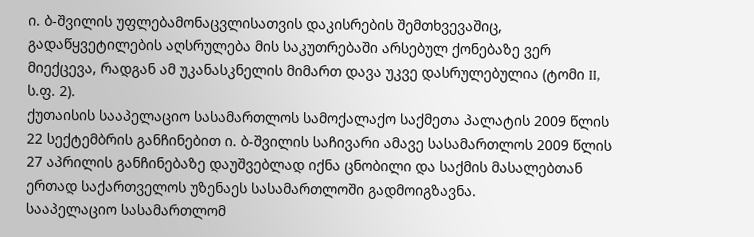ი. ბ-შვილის უფლებამონაცვლისათვის დაკისრების შემთხვევაშიც, გადაწყვეტილების აღსრულება მის საკუთრებაში არსებულ ქონებაზე ვერ მიექცევა, რადგან ამ უკანასკნელის მიმართ დავა უკვე დასრულებულია (ტომი II, ს.ფ. 2).
ქუთაისის სააპელაციო სასამართლოს სამოქალაქო საქმეთა პალატის 2009 წლის 22 სექტემბრის განჩინებით ი. ბ-შვილის საჩივარი ამავე სასამართლოს 2009 წლის 27 აპრილის განჩინებაზე დაუშვებლად იქნა ცნობილი და საქმის მასალებთან ერთად საქართველოს უზენაეს სასამართლოში გადმოიგზავნა.
სააპელაციო სასამართლომ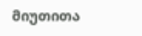მიუთითა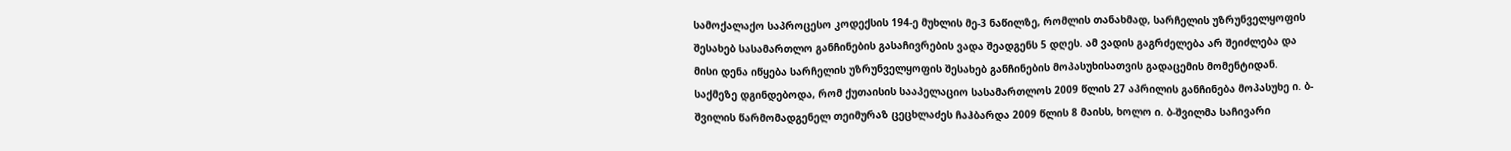სამოქალაქო საპროცესო კოდექსის 194-ე მუხლის მე-3 ნაწილზე, რომლის თანახმად, სარჩელის უზრუნველყოფის შესახებ სასამართლო განჩინების გასაჩივრების ვადა შეადგენს 5 დღეს. ამ ვადის გაგრძელება არ შეიძლება და მისი დენა იწყება სარჩელის უზრუნველყოფის შესახებ განჩინების მოპასუხისათვის გადაცემის მომენტიდან.
საქმეზე დგინდებოდა, რომ ქუთაისის სააპელაციო სასამართლოს 2009 წლის 27 აპრილის განჩინება მოპასუხე ი. ბ-შვილის წარმომადგენელ თეიმურაზ ცეცხლაძეს ჩაჰბარდა 2009 წლის 8 მაისს, ხოლო ი. ბ-შვილმა საჩივარი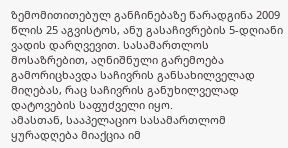ზემომითითებულ განჩინებაზე წარადგინა 2009 წლის 25 აგვისტოს, ანუ გასაჩივრების 5-დღიანი ვადის დარღვევით. სასამართლოს მოსაზრებით, აღნიშნული გარემოება გამორიცხავდა საჩივრის განსახილველად მიღებას, რაც საჩივრის განუხილველად დატოვების საფუძველი იყო.
ამასთან, სააპელაციო სასამართლომ ყურადღება მიაქცია იმ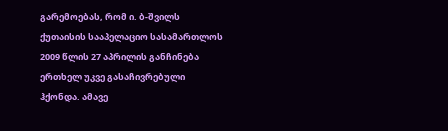გარემოებას, რომ ი. ბ-შვილს ქუთაისის სააპელაციო სასამართლოს 2009 წლის 27 აპრილის განჩინება ერთხელ უკვე გასაჩივრებული ჰქონდა. ამავე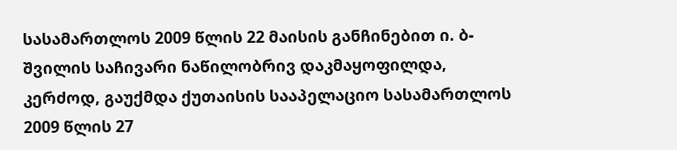სასამართლოს 2009 წლის 22 მაისის განჩინებით ი. ბ-შვილის საჩივარი ნაწილობრივ დაკმაყოფილდა, კერძოდ, გაუქმდა ქუთაისის სააპელაციო სასამართლოს 2009 წლის 27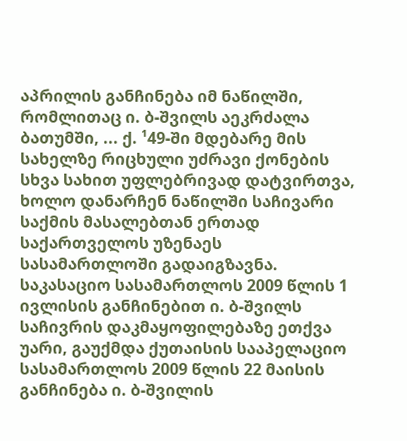აპრილის განჩინება იმ ნაწილში, რომლითაც ი. ბ-შვილს აეკრძალა ბათუმში, ... ქ. ¹49-ში მდებარე მის სახელზე რიცხული უძრავი ქონების სხვა სახით უფლებრივად დატვირთვა, ხოლო დანარჩენ ნაწილში საჩივარი საქმის მასალებთან ერთად საქართველოს უზენაეს სასამართლოში გადაიგზავნა. საკასაციო სასამართლოს 2009 წლის 1 ივლისის განჩინებით ი. ბ-შვილს საჩივრის დაკმაყოფილებაზე ეთქვა უარი, გაუქმდა ქუთაისის სააპელაციო სასამართლოს 2009 წლის 22 მაისის განჩინება ი. ბ-შვილის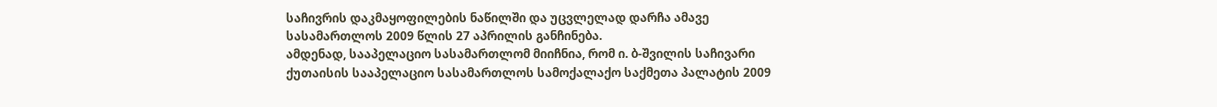საჩივრის დაკმაყოფილების ნაწილში და უცვლელად დარჩა ამავე სასამართლოს 2009 წლის 27 აპრილის განჩინება.
ამდენად, სააპელაციო სასამართლომ მიიჩნია, რომ ი. ბ-შვილის საჩივარი ქუთაისის სააპელაციო სასამართლოს სამოქალაქო საქმეთა პალატის 2009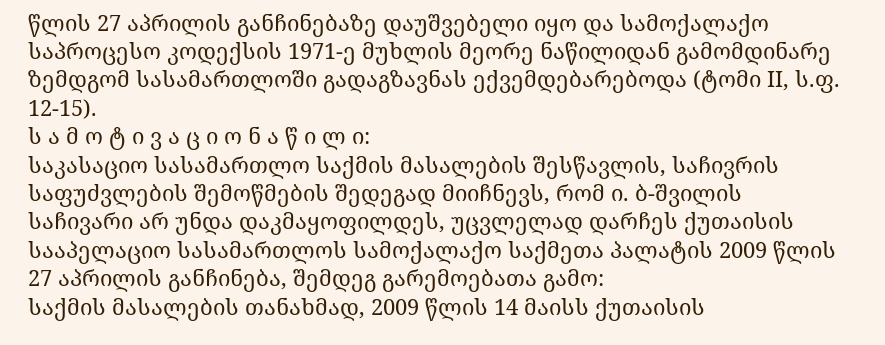წლის 27 აპრილის განჩინებაზე დაუშვებელი იყო და სამოქალაქო საპროცესო კოდექსის 1971-ე მუხლის მეორე ნაწილიდან გამომდინარე ზემდგომ სასამართლოში გადაგზავნას ექვემდებარებოდა (ტომი II, ს.ფ. 12-15).
ს ა მ ო ტ ი ვ ა ც ი ო ნ ა წ ი ლ ი:
საკასაციო სასამართლო საქმის მასალების შესწავლის, საჩივრის საფუძვლების შემოწმების შედეგად მიიჩნევს, რომ ი. ბ-შვილის საჩივარი არ უნდა დაკმაყოფილდეს, უცვლელად დარჩეს ქუთაისის სააპელაციო სასამართლოს სამოქალაქო საქმეთა პალატის 2009 წლის 27 აპრილის განჩინება, შემდეგ გარემოებათა გამო:
საქმის მასალების თანახმად, 2009 წლის 14 მაისს ქუთაისის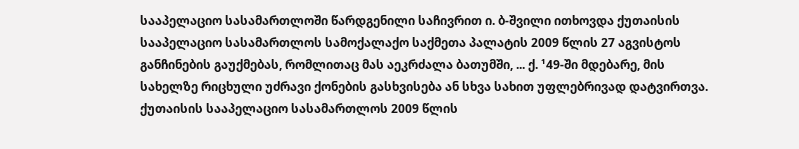სააპელაციო სასამართლოში წარდგენილი საჩივრით ი. ბ-შვილი ითხოვდა ქუთაისის სააპელაციო სასამართლოს სამოქალაქო საქმეთა პალატის 2009 წლის 27 აგვისტოს განჩინების გაუქმებას, რომლითაც მას აეკრძალა ბათუმში, ... ქ. ¹49-ში მდებარე, მის სახელზე რიცხული უძრავი ქონების გასხვისება ან სხვა სახით უფლებრივად დატვირთვა. ქუთაისის სააპელაციო სასამართლოს 2009 წლის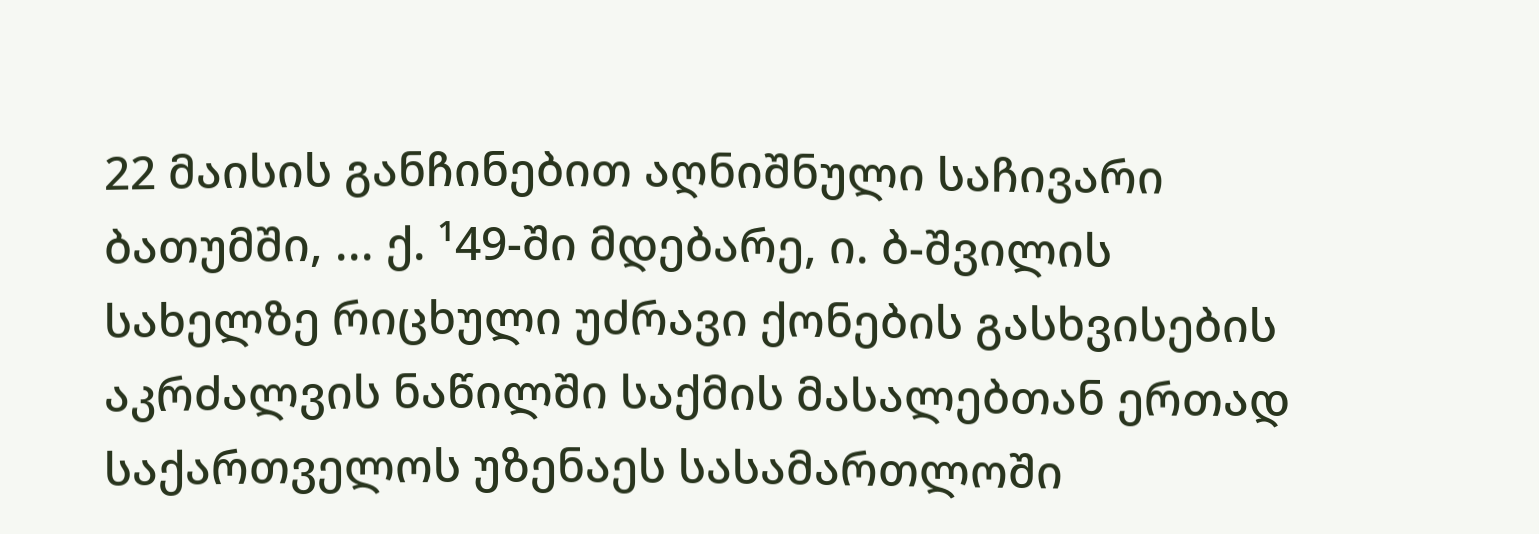22 მაისის განჩინებით აღნიშნული საჩივარი ბათუმში, ... ქ. ¹49-ში მდებარე, ი. ბ-შვილის სახელზე რიცხული უძრავი ქონების გასხვისების აკრძალვის ნაწილში საქმის მასალებთან ერთად საქართველოს უზენაეს სასამართლოში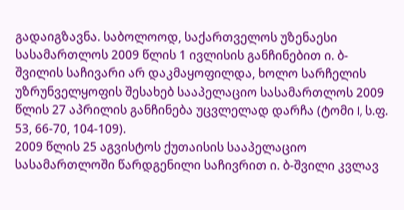გადაიგზავნა. საბოლოოდ, საქართველოს უზენაესი სასამართლოს 2009 წლის 1 ივლისის განჩინებით ი. ბ-შვილის საჩივარი არ დაკმაყოფილდა, ხოლო სარჩელის უზრუნველყოფის შესახებ სააპელაციო სასამართლოს 2009 წლის 27 აპრილის განჩინება უცვლელად დარჩა (ტომი I, ს.ფ. 53, 66-70, 104-109).
2009 წლის 25 აგვისტოს ქუთაისის სააპელაციო სასამართლოში წარდგენილი საჩივრით ი. ბ-შვილი კვლავ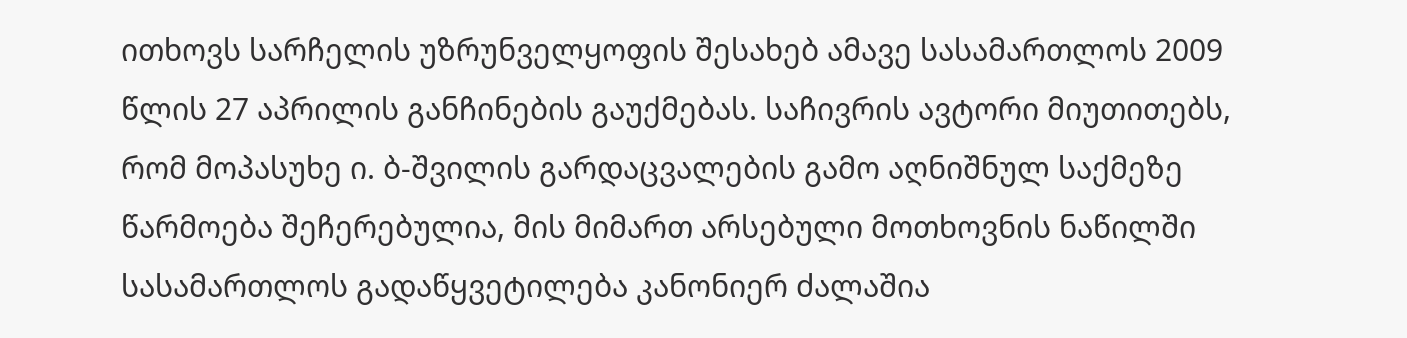ითხოვს სარჩელის უზრუნველყოფის შესახებ ამავე სასამართლოს 2009 წლის 27 აპრილის განჩინების გაუქმებას. საჩივრის ავტორი მიუთითებს, რომ მოპასუხე ი. ბ-შვილის გარდაცვალების გამო აღნიშნულ საქმეზე წარმოება შეჩერებულია, მის მიმართ არსებული მოთხოვნის ნაწილში სასამართლოს გადაწყვეტილება კანონიერ ძალაშია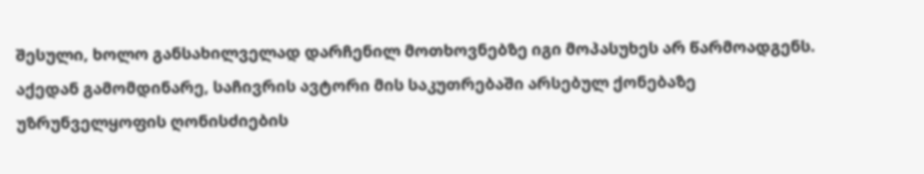შესული, ხოლო განსახილველად დარჩენილ მოთხოვნებზე იგი მოპასუხეს არ წარმოადგენს. აქედან გამომდინარე, საჩივრის ავტორი მის საკუთრებაში არსებულ ქონებაზე უზრუნველყოფის ღონისძიების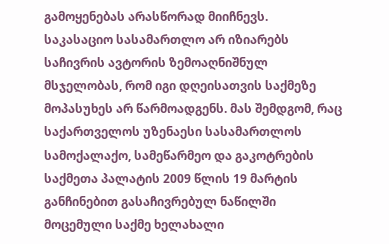გამოყენებას არასწორად მიიჩნევს.
საკასაციო სასამართლო არ იზიარებს საჩივრის ავტორის ზემოაღნიშნულ მსჯელობას, რომ იგი დღეისათვის საქმეზე მოპასუხეს არ წარმოადგენს. მას შემდგომ, რაც საქართველოს უზენაესი სასამართლოს სამოქალაქო, სამეწარმეო და გაკოტრების საქმეთა პალატის 2009 წლის 19 მარტის განჩინებით გასაჩივრებულ ნაწილში მოცემული საქმე ხელახალი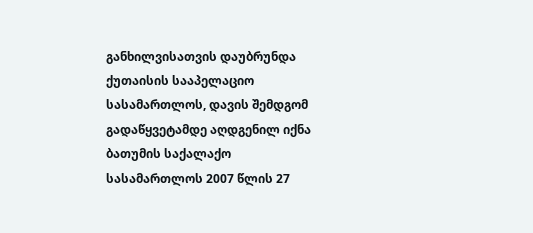განხილვისათვის დაუბრუნდა ქუთაისის სააპელაციო სასამართლოს, დავის შემდგომ გადაწყვეტამდე აღდგენილ იქნა ბათუმის საქალაქო სასამართლოს 2007 წლის 27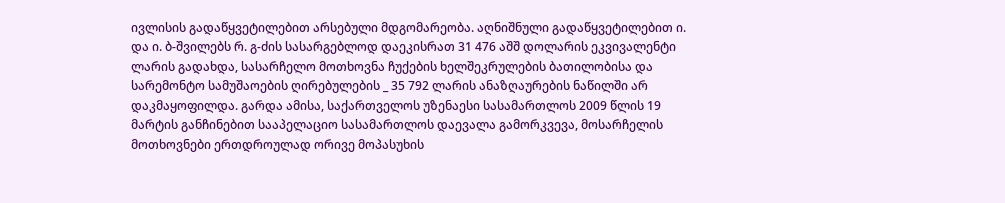ივლისის გადაწყვეტილებით არსებული მდგომარეობა. აღნიშნული გადაწყვეტილებით ი. და ი. ბ-შვილებს რ. გ-ძის სასარგებლოდ დაეკისრათ 31 476 აშშ დოლარის ეკვივალენტი ლარის გადახდა, სასარჩელო მოთხოვნა ჩუქების ხელშეკრულების ბათილობისა და სარემონტო სამუშაოების ღირებულების _ 35 792 ლარის ანაზღაურების ნაწილში არ დაკმაყოფილდა. გარდა ამისა, საქართველოს უზენაესი სასამართლოს 2009 წლის 19 მარტის განჩინებით სააპელაციო სასამართლოს დაევალა გამორკვევა, მოსარჩელის მოთხოვნები ერთდროულად ორივე მოპასუხის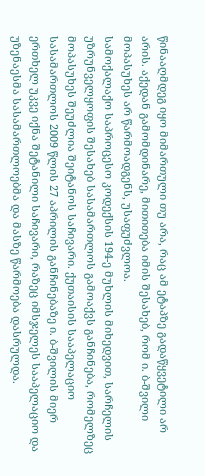წინააღმდეგ იყო მიმართული თუ არა, რაც ამ ეტაპზე გადაწყვეტილი არ არის. აქედან გამომდინარე, მითითება იმის შესახებ, რომ ი. ბ-შვილი მოპასუხეს არ წარმოადგენს, უსაფუძვლოა.
სამოქალაქო საპროცესო კოდექსის 194-ე მუხლის მიხედვით, სარჩელის უზრუნველყოფის შესახებ სასამართლოს გამოაქვს განჩინება, რომელზეც მოპასუხეს შეუძლია შეიტანოს საჩივარი. ქუთაისის სააპელაციო სასამართლოს 2009 წლის 27 აპრილის განჩინებაზე ი. ბ-შვილის მიერ ერთხელ უკვე იქნა შეტანილი საჩივარი, რაზეც იმსჯელეს სააპელაციო და უზენაესმა სასამართლოებმა და მასზე წარმოება დასრულდა.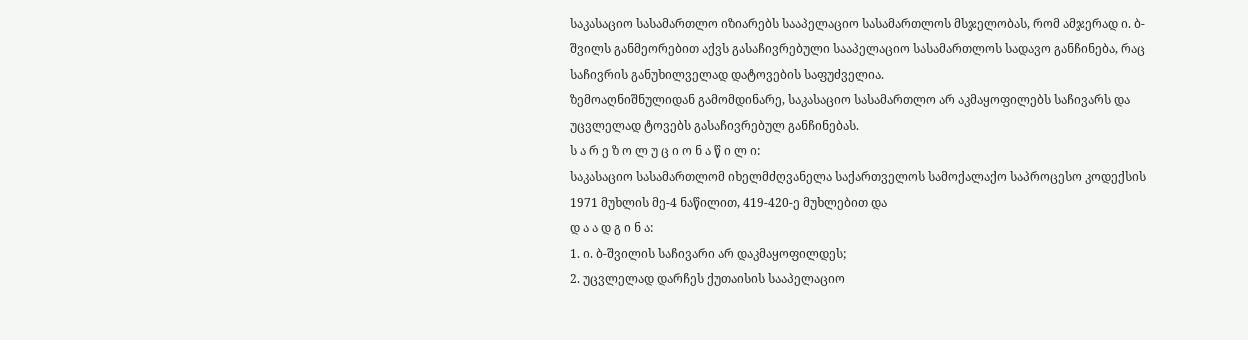საკასაციო სასამართლო იზიარებს სააპელაციო სასამართლოს მსჯელობას, რომ ამჯერად ი. ბ-შვილს განმეორებით აქვს გასაჩივრებული სააპელაციო სასამართლოს სადავო განჩინება, რაც საჩივრის განუხილველად დატოვების საფუძველია.
ზემოაღნიშნულიდან გამომდინარე, საკასაციო სასამართლო არ აკმაყოფილებს საჩივარს და უცვლელად ტოვებს გასაჩივრებულ განჩინებას.
ს ა რ ე ზ ო ლ უ ც ი ო ნ ა წ ი ლ ი:
საკასაციო სასამართლომ იხელმძღვანელა საქართველოს სამოქალაქო საპროცესო კოდექსის 1971 მუხლის მე-4 ნაწილით, 419-420-ე მუხლებით და
დ ა ა დ გ ი ნ ა:
1. ი. ბ-შვილის საჩივარი არ დაკმაყოფილდეს;
2. უცვლელად დარჩეს ქუთაისის სააპელაციო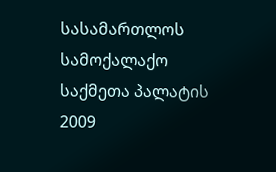სასამართლოს სამოქალაქო საქმეთა პალატის 2009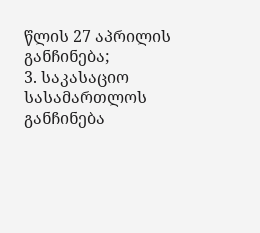წლის 27 აპრილის განჩინება;
3. საკასაციო სასამართლოს განჩინება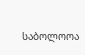საბოლოოა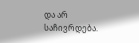და არ საჩივრდება.